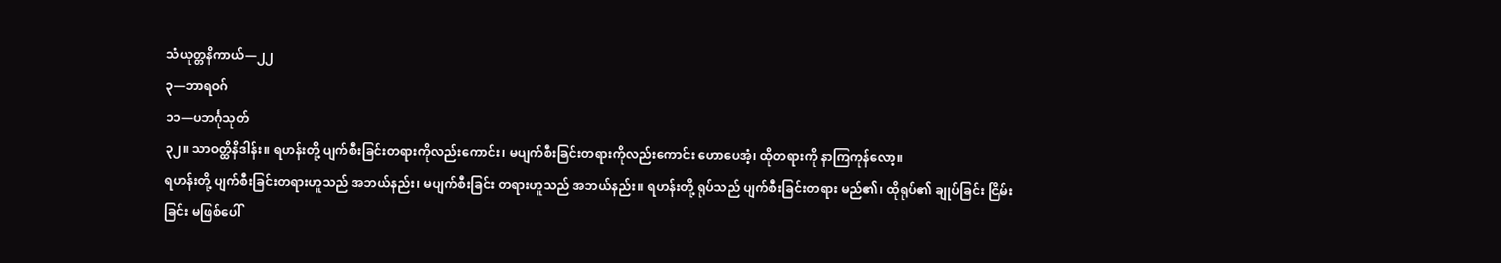သံယုတ္တနိကာယ်—၂၂
၃—ဘာရဝဂ်
၁၁—ပဘင်္ဂုသုတ်
၃၂။ သာဝတ္ထိနိဒါန်း။ ရဟန်းတို့ ပျက်စီးခြင်းတရားကိုလည်းကောင်း၊ မပျက်စီးခြင်းတရားကိုလည်းကောင်း ဟောပေအံ့၊ ထိုတရားကို နာကြကုန်လော့။
ရဟန်းတို့ ပျက်စီးခြင်းတရားဟူသည် အဘယ်နည်း၊ မပျက်စီးခြင်း တရားဟူသည် အဘယ်နည်း။ ရဟန်းတို့ ရုပ်သည် ပျက်စီးခြင်းတရား မည်၏၊ ထိုရုပ်၏ ချုပ်ခြင်း ငြိမ်းခြင်း မဖြစ်ပေါ်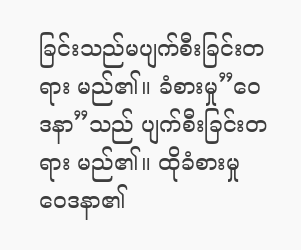ခြင်းသည်မပျက်စီးခြင်းတရား မည်၏။ ခံစားမှု”ဝေဒနာ”သည် ပျက်စီးခြင်းတရား မည်၏။ ထိုခံစားမှု ဝေဒနာ၏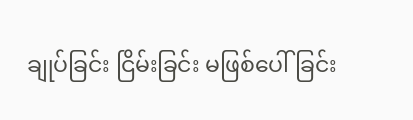ချုပ်ခြင်း ငြိမ်းခြင်း မဖြစ်ပေါ်ခြင်း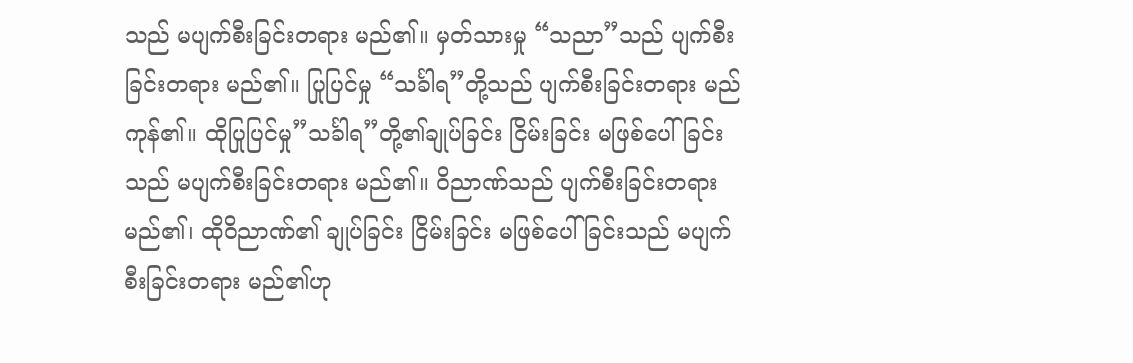သည် မပျက်စီးခြင်းတရား မည်၏။ မှတ်သားမှု “သညာ”သည် ပျက်စီးခြင်းတရား မည်၏။ ပြုပြင်မှု “သင်္ခါရ”တို့သည် ပျက်စီးခြင်းတရား မည်ကုန်၏။ ထိုပြုပြင်မှု”သင်္ခါရ”တို့၏ချုပ်ခြင်း ငြိမ်းခြင်း မဖြစ်ပေါ်ခြင်းသည် မပျက်စီးခြင်းတရား မည်၏။ ဝိညာဏ်သည် ပျက်စီးခြင်းတရားမည်၏၊ ထိုဝိညာဏ်၏ ချုပ်ခြင်း ငြိမ်းခြင်း မဖြစ်ပေါ်ခြင်းသည် မပျက်စီးခြင်းတရား မည်၏ဟု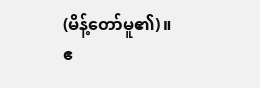(မိန့်တော်မူ၏)။
ဧ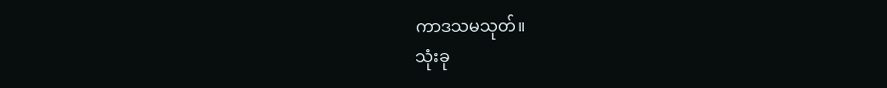ကာဒသမသုတ်။
သုံးခု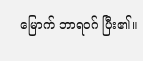မြောက် ဘာရဝဂ် ပြီး၏။